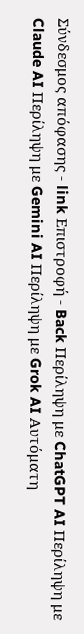Σύνδεσμος απόφασης - link Επιστροφή - Back Περίληψη με ChatGPT AI Περίληψη με Claude AI Περίληψη με Gemini AI Περίληψη με Grok AI Αυτόματη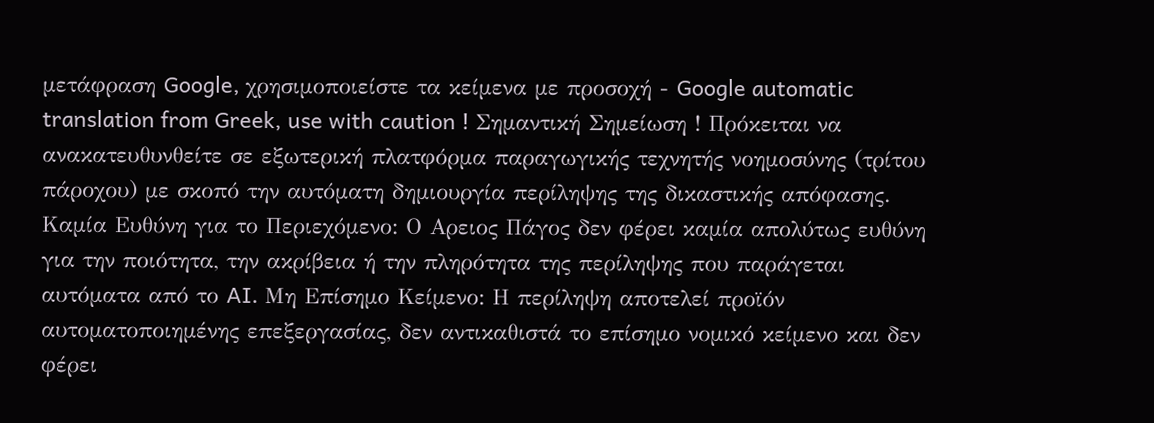μετάφραση Google, χρησιμοποιείστε τα κείμενα με προσοχή - Google automatic translation from Greek, use with caution ! Σημαντική Σημείωση ! Πρόκειται να ανακατευθυνθείτε σε εξωτερική πλατφόρμα παραγωγικής τεχνητής νοημοσύνης (τρίτου πάροχου) με σκοπό την αυτόματη δημιουργία περίληψης της δικαστικής απόφασης. Καμία Ευθύνη για το Περιεχόμενο: Ο Αρειος Πάγος δεν φέρει καμία απολύτως ευθύνη για την ποιότητα, την ακρίβεια ή την πληρότητα της περίληψης που παράγεται αυτόματα από το AI. Μη Επίσημο Κείμενο: Η περίληψη αποτελεί προϊόν αυτοματοποιημένης επεξεργασίας, δεν αντικαθιστά το επίσημο νομικό κείμενο και δεν φέρει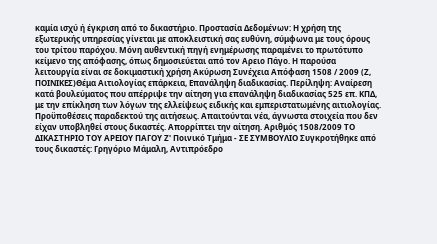καμία ισχύ ή έγκριση από το δικαστήριο. Προστασία Δεδομένων: Η χρήση της εξωτερικής υπηρεσίας γίνεται με αποκλειστική σας ευθύνη, σύμφωνα με τους όρους του τρίτου παρόχου. Μόνη αυθεντική πηγή ενημέρωσης παραμένει το πρωτότυπο κείμενο της απόφασης, όπως δημοσιεύεται από τον Αρειο Πάγο. Η παρούσα λειτουργία είναι σε δοκιμαστική χρήση Ακύρωση Συνέχεια Απόφαση 1508 / 2009 (Ζ, ΠΟΙΝΙΚΕΣ)Θέμα Αιτιολογίας επάρκεια, Επανάληψη διαδικασίας. Περίληψη: Αναίρεση κατά βουλεύματος που απέρριψε την αίτηση για επανάληψη διαδικασίας 525 επ. ΚΠΔ, με την επίκληση των λόγων της ελλείψεως ειδικής και εμπεριστατωμένης αιτιολογίας. Προϋποθέσεις παραδεκτού της αιτήσεως. Απαιτούνται νέα, άγνωστα στοιχεία που δεν είχαν υποβληθεί στους δικαστές. Απορρίπτει την αίτηση. Αριθμός 1508/2009 ΤΟ ΔΙΚΑΣΤΗΡΙΟ ΤΟΥ ΑΡΕΙΟΥ ΠΑΓΟΥ Ζ' Ποινικό Τμήμα - ΣΕ ΣΥΜΒΟΥΛΙΟ Συγκροτήθηκε από τους δικαστές: Γρηγόριο Μάμαλη, Αντιπρόεδρο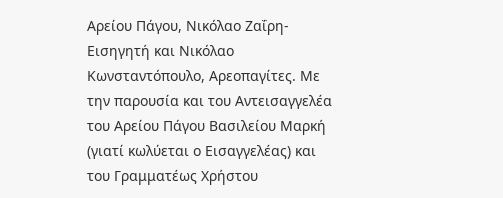Αρείου Πάγου, Νικόλαο Ζαΐρη-Εισηγητή και Νικόλαο Κωνσταντόπουλο, Αρεοπαγίτες. Με την παρουσία και του Αντεισαγγελέα του Αρείου Πάγου Βασιλείου Μαρκή (γιατί κωλύεται ο Εισαγγελέας) και του Γραμματέως Χρήστου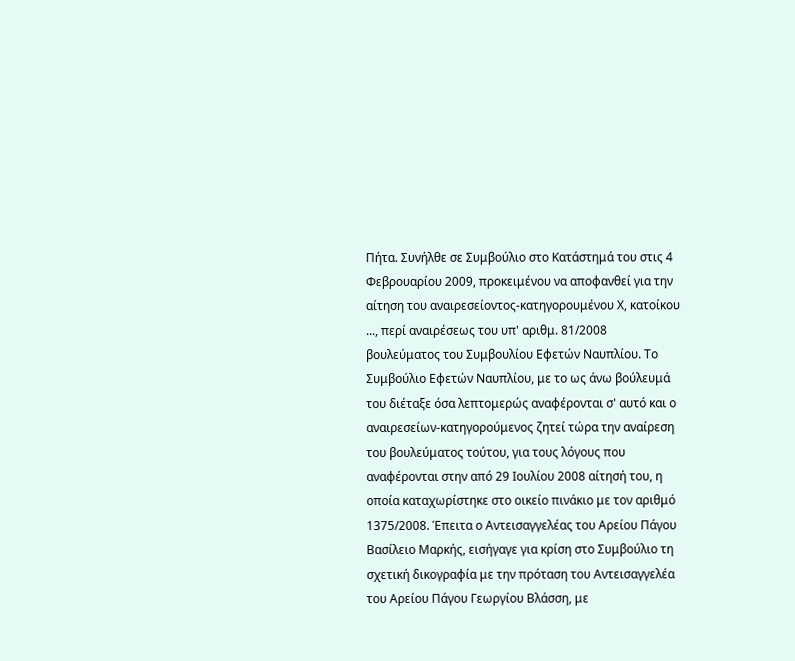Πήτα. Συνήλθε σε Συμβούλιο στο Κατάστημά του στις 4 Φεβρουαρίου 2009, προκειμένου να αποφανθεί για την αίτηση του αναιρεσείοντος-κατηγορουμένου Χ, κατοίκου ..., περί αναιρέσεως του υπ' αριθμ. 81/2008 βουλεύματος του Συμβουλίου Εφετών Ναυπλίου. Το Συμβούλιο Εφετών Ναυπλίου, με το ως άνω βούλευμά του διέταξε όσα λεπτομερώς αναφέρονται σ' αυτό και ο αναιρεσείων-κατηγορούμενος ζητεί τώρα την αναίρεση του βουλεύματος τούτου, για τους λόγους που αναφέρονται στην από 29 Ιουλίου 2008 αίτησή του, η οποία καταχωρίστηκε στο οικείο πινάκιο με τον αριθμό 1375/2008. Έπειτα ο Αντεισαγγελέας του Αρείου Πάγου Βασίλειο Μαρκής, εισήγαγε για κρίση στο Συμβούλιο τη σχετική δικογραφία με την πρόταση του Αντεισαγγελέα του Αρείου Πάγου Γεωργίου Βλάσση, με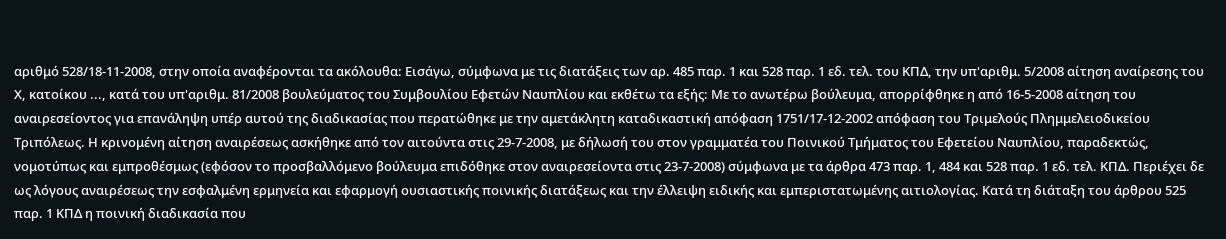αριθμό 528/18-11-2008, στην οποία αναφέρονται τα ακόλουθα: Εισάγω, σύμφωνα με τις διατάξεις των αρ. 485 παρ. 1 και 528 παρ. 1 εδ. τελ. του ΚΠΔ, την υπ'αριθμ. 5/2008 αίτηση αναίρεσης του Χ, κατοίκου ..., κατά του υπ'αριθμ. 81/2008 βουλεύματος του Συμβουλίου Εφετών Ναυπλίου και εκθέτω τα εξής: Με το ανωτέρω βούλευμα, απορρίφθηκε η από 16-5-2008 αίτηση του αναιρεσείοντος για επανάληψη υπέρ αυτού της διαδικασίας που περατώθηκε με την αμετάκλητη καταδικαστική απόφαση 1751/17-12-2002 απόφαση του Τριμελούς Πλημμελειοδικείου Τριπόλεως. Η κρινομένη αίτηση αναιρέσεως ασκήθηκε από τον αιτούντα στις 29-7-2008, με δήλωσή του στον γραμματέα του Ποινικού Τμήματος του Εφετείου Ναυπλίου, παραδεκτώς, νομοτύπως και εμπροθέσμως (εφόσον το προσβαλλόμενο βούλευμα επιδόθηκε στον αναιρεσείοντα στις 23-7-2008) σύμφωνα με τα άρθρα 473 παρ. 1, 484 και 528 παρ. 1 εδ. τελ. ΚΠΔ. Περιέχει δε ως λόγους αναιρέσεως την εσφαλμένη ερμηνεία και εφαρμογή ουσιαστικής ποινικής διατάξεως και την έλλειψη ειδικής και εμπεριστατωμένης αιτιολογίας. Κατά τη διάταξη του άρθρου 525 παρ. 1 ΚΠΔ η ποινική διαδικασία που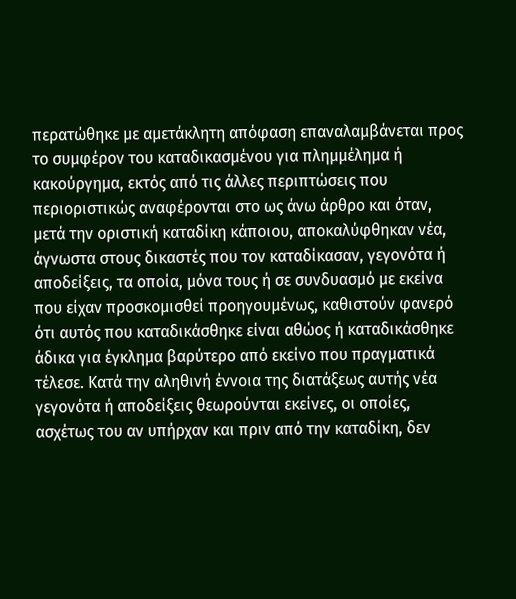περατώθηκε με αμετάκλητη απόφαση επαναλαμβάνεται προς το συμφέρον του καταδικασμένου για πλημμέλημα ή κακούργημα, εκτός από τις άλλες περιπτώσεις που περιοριστικώς αναφέρονται στο ως άνω άρθρο και όταν, μετά την οριστική καταδίκη κάποιου, αποκαλύφθηκαν νέα, άγνωστα στους δικαστές που τον καταδίκασαν, γεγονότα ή αποδείξεις, τα οποία, μόνα τους ή σε συνδυασμό με εκείνα που είχαν προσκομισθεί προηγουμένως, καθιστούν φανερό ότι αυτός που καταδικάσθηκε είναι αθώος ή καταδικάσθηκε άδικα για έγκλημα βαρύτερο από εκείνο που πραγματικά τέλεσε. Κατά την αληθινή έννοια της διατάξεως αυτής νέα γεγονότα ή αποδείξεις θεωρούνται εκείνες, οι οποίες, ασχέτως του αν υπήρχαν και πριν από την καταδίκη, δεν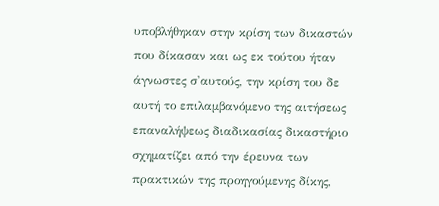υποβλήθηκαν στην κρίση των δικαστών που δίκασαν και ως εκ τούτου ήταν άγνωστες σ'αυτούς, την κρίση του δε αυτή το επιλαμβανόμενο της αιτήσεως επαναλήψεως διαδικασίας δικαστήριο σχηματίζει από την έρευνα των πρακτικών της προηγούμενης δίκης,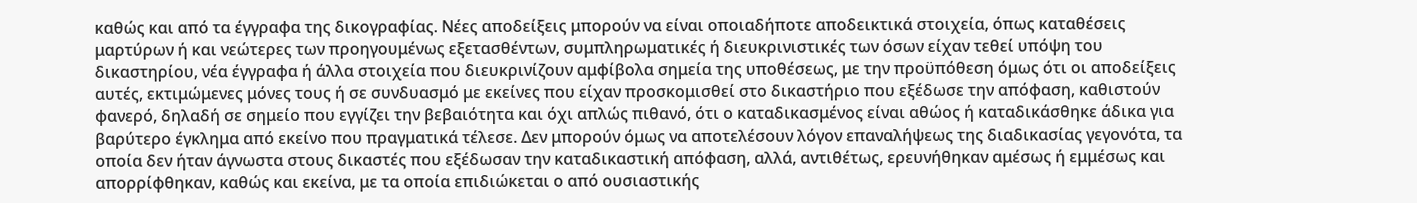καθώς και από τα έγγραφα της δικογραφίας. Νέες αποδείξεις μπορούν να είναι οποιαδήποτε αποδεικτικά στοιχεία, όπως καταθέσεις μαρτύρων ή και νεώτερες των προηγουμένως εξετασθέντων, συμπληρωματικές ή διευκρινιστικές των όσων είχαν τεθεί υπόψη του δικαστηρίου, νέα έγγραφα ή άλλα στοιχεία που διευκρινίζουν αμφίβολα σημεία της υποθέσεως, με την προϋπόθεση όμως ότι οι αποδείξεις αυτές, εκτιμώμενες μόνες τους ή σε συνδυασμό με εκείνες που είχαν προσκομισθεί στο δικαστήριο που εξέδωσε την απόφαση, καθιστούν φανερό, δηλαδή σε σημείο που εγγίζει την βεβαιότητα και όχι απλώς πιθανό, ότι ο καταδικασμένος είναι αθώος ή καταδικάσθηκε άδικα για βαρύτερο έγκλημα από εκείνο που πραγματικά τέλεσε. Δεν μπορούν όμως να αποτελέσουν λόγον επαναλήψεως της διαδικασίας γεγονότα, τα οποία δεν ήταν άγνωστα στους δικαστές που εξέδωσαν την καταδικαστική απόφαση, αλλά, αντιθέτως, ερευνήθηκαν αμέσως ή εμμέσως και απορρίφθηκαν, καθώς και εκείνα, με τα οποία επιδιώκεται ο από ουσιαστικής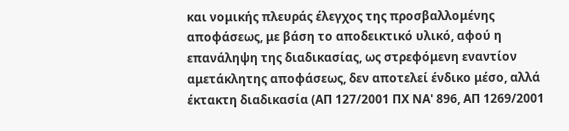και νομικής πλευράς έλεγχος της προσβαλλομένης αποφάσεως, με βάση το αποδεικτικό υλικό, αφού η επανάληψη της διαδικασίας, ως στρεφόμενη εναντίον αμετάκλητης αποφάσεως, δεν αποτελεί ένδικο μέσο, αλλά έκτακτη διαδικασία (ΑΠ 127/2001 ΠΧ ΝΑ' 896, ΑΠ 1269/2001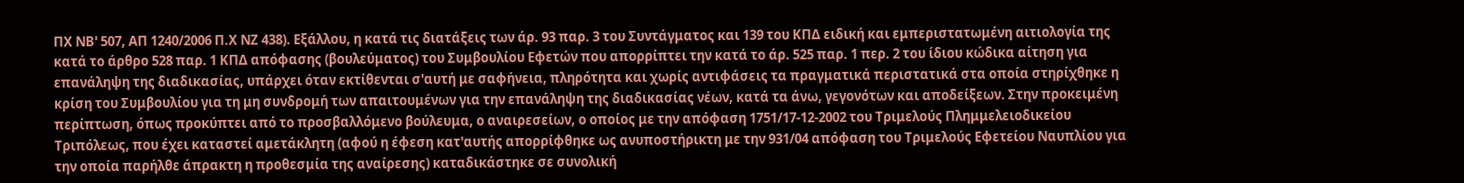ΠΧ ΝΒ' 507, ΑΠ 1240/2006 Π.Χ ΝΖ 438). Εξάλλου, η κατά τις διατάξεις των άρ. 93 παρ. 3 του Συντάγματος και 139 του ΚΠΔ ειδική και εμπεριστατωμένη αιτιολογία της κατά το άρθρο 528 παρ. 1 ΚΠΔ απόφασης (βουλεύματος) του Συμβουλίου Εφετών που απορρίπτει την κατά το άρ. 525 παρ. 1 περ. 2 του ίδιου κώδικα αίτηση για επανάληψη της διαδικασίας, υπάρχει όταν εκτίθενται σ'αυτή με σαφήνεια, πληρότητα και χωρίς αντιφάσεις τα πραγματικά περιστατικά στα οποία στηρίχθηκε η κρίση του Συμβουλίου για τη μη συνδρομή των απαιτουμένων για την επανάληψη της διαδικασίας νέων, κατά τα άνω, γεγονότων και αποδείξεων. Στην προκειμένη περίπτωση, όπως προκύπτει από το προσβαλλόμενο βούλευμα, ο αναιρεσείων, ο οποίος με την απόφαση 1751/17-12-2002 του Τριμελούς Πλημμελειοδικείου Τριπόλεως, που έχει καταστεί αμετάκλητη (αφού η έφεση κατ'αυτής απορρίφθηκε ως ανυποστήρικτη με την 931/04 απόφαση του Τριμελούς Εφετείου Ναυπλίου για την οποία παρήλθε άπρακτη η προθεσμία της αναίρεσης) καταδικάστηκε σε συνολική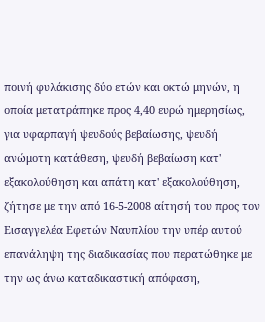ποινή φυλάκισης δύο ετών και οκτώ μηνών, η οποία μετατράπηκε προς 4,40 ευρώ ημερησίως, για υφαρπαγή ψευδούς βεβαίωσης, ψευδή ανώμοτη κατάθεση, ψευδή βεβαίωση κατ' εξακολούθηση και απάτη κατ' εξακολούθηση, ζήτησε με την από 16-5-2008 αίτησή του προς τον Εισαγγελέα Εφετών Ναυπλίου την υπέρ αυτού επανάληψη της διαδικασίας που περατώθηκε με την ως άνω καταδικαστική απόφαση,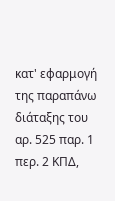κατ' εφαρμογή της παραπάνω διάταξης του αρ. 525 παρ. 1 περ. 2 ΚΠΔ,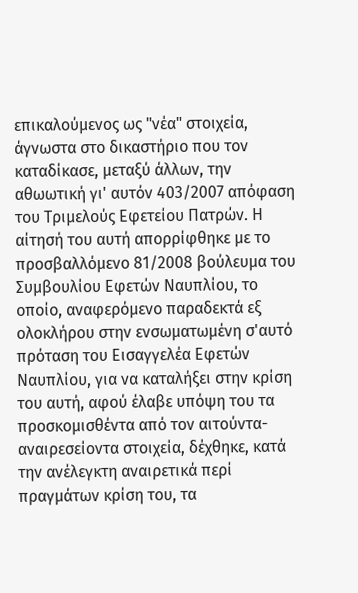επικαλούμενος ως "νέα" στοιχεία, άγνωστα στο δικαστήριο που τον καταδίκασε, μεταξύ άλλων, την αθωωτική γι' αυτόν 403/2007 απόφαση του Τριμελούς Εφετείου Πατρών. Η αίτησή του αυτή απορρίφθηκε με το προσβαλλόμενο 81/2008 βούλευμα του Συμβουλίου Εφετών Ναυπλίου, το οποίο, αναφερόμενο παραδεκτά εξ ολοκλήρου στην ενσωματωμένη σ'αυτό πρόταση του Εισαγγελέα Εφετών Ναυπλίου, για να καταλήξει στην κρίση του αυτή, αφού έλαβε υπόψη του τα προσκομισθέντα από τον αιτούντα-αναιρεσείοντα στοιχεία, δέχθηκε, κατά την ανέλεγκτη αναιρετικά περί πραγμάτων κρίση του, τα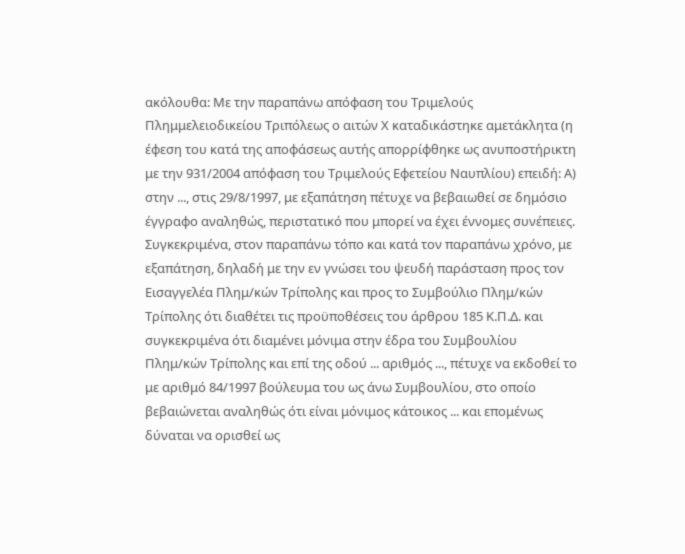ακόλουθα: Με την παραπάνω απόφαση του Τριμελούς Πλημμελειοδικείου Τριπόλεως ο αιτών Χ καταδικάστηκε αμετάκλητα (η έφεση του κατά της αποφάσεως αυτής απορρίφθηκε ως ανυποστήρικτη με την 931/2004 απόφαση του Τριμελούς Εφετείου Ναυπλίου) επειδή: Α) στην ..., στις 29/8/1997, με εξαπάτηση πέτυχε να βεβαιωθεί σε δημόσιο έγγραφο αναληθώς, περιστατικό που μπορεί να έχει έννομες συνέπειες. Συγκεκριμένα, στον παραπάνω τόπο και κατά τον παραπάνω χρόνο, με εξαπάτηση, δηλαδή με την εν γνώσει του ψευδή παράσταση προς τον Εισαγγελέα Πλημ/κών Τρίπολης και προς το Συμβούλιο Πλημ/κών Τρίπολης ότι διαθέτει τις προϋποθέσεις του άρθρου 185 Κ.Π.Δ. και συγκεκριμένα ότι διαμένει μόνιμα στην έδρα του Συμβουλίου Πλημ/κών Τρίπολης και επί της οδού ... αριθμός ..., πέτυχε να εκδοθεί το με αριθμό 84/1997 βούλευμα του ως άνω Συμβουλίου, στο οποίο βεβαιώνεται αναληθώς ότι είναι μόνιμος κάτοικος ... και επομένως δύναται να ορισθεί ως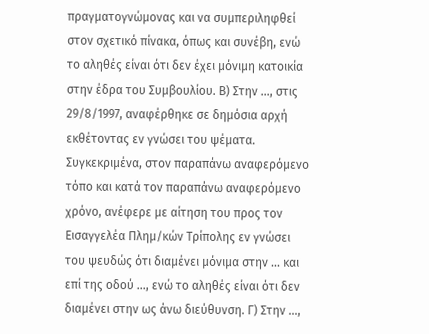πραγματογνώμονας και να συμπεριληφθεί στον σχετικό πίνακα, όπως και συνέβη, ενώ το αληθές είναι ότι δεν έχει μόνιμη κατοικία στην έδρα του Συμβουλίου. Β) Στην ..., στις 29/8/1997, αναφέρθηκε σε δημόσια αρχή εκθέτοντας εν γνώσει του ψέματα. Συγκεκριμένα, στον παραπάνω αναφερόμενο τόπο και κατά τον παραπάνω αναφερόμενο χρόνο, ανέφερε με αίτηση του προς τον Εισαγγελέα Πλημ/κών Τρίπολης εν γνώσει του ψευδώς ότι διαμένει μόνιμα στην ... και επί της οδού ..., ενώ το αληθές είναι ότι δεν διαμένει στην ως άνω διεύθυνση. Γ) Στην ...,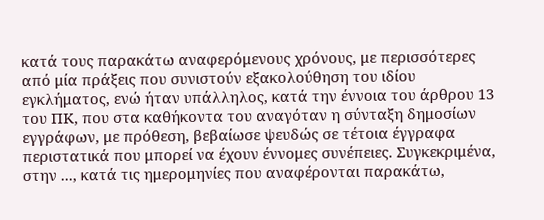κατά τους παρακάτω αναφερόμενους χρόνους, με περισσότερες από μία πράξεις που συνιστούν εξακολούθηση του ιδίου εγκλήματος, ενώ ήταν υπάλληλος, κατά την έννοια του άρθρου 13 του ΠΚ, που στα καθήκοντα του αναγόταν η σύνταξη δημοσίων εγγράφων, με πρόθεση, βεβαίωσε ψευδώς σε τέτοια έγγραφα περιστατικά που μπορεί να έχουν έννομες συνέπειες. Συγκεκριμένα, στην ..., κατά τις ημερομηνίες που αναφέρονται παρακάτω,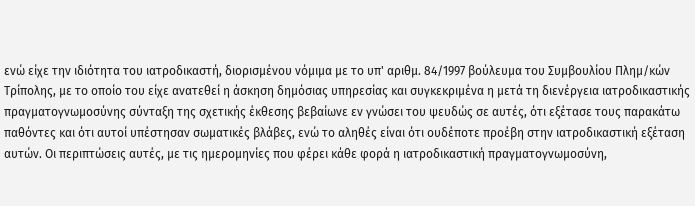ενώ είχε την ιδιότητα του ιατροδικαστή, διορισμένου νόμιμα με το υπ' αριθμ. 84/1997 βούλευμα του Συμβουλίου Πλημ/κών Τρίπολης, με το οποίο του είχε ανατεθεί η άσκηση δημόσιας υπηρεσίας και συγκεκριμένα η μετά τη διενέργεια ιατροδικαστικής πραγματογνωμοσύνης σύνταξη της σχετικής έκθεσης βεβαίωνε εν γνώσει του ψευδώς σε αυτές, ότι εξέτασε τους παρακάτω παθόντες και ότι αυτοί υπέστησαν σωματικές βλάβες, ενώ το αληθές είναι ότι ουδέποτε προέβη στην ιατροδικαστική εξέταση αυτών. Οι περιπτώσεις αυτές, με τις ημερομηνίες που φέρει κάθε φορά η ιατροδικαστική πραγματογνωμοσύνη,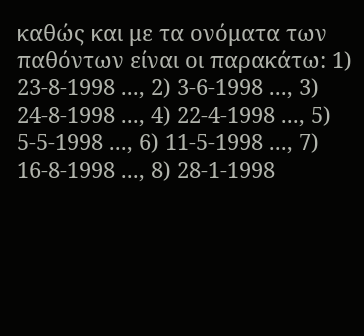καθώς και με τα ονόματα των παθόντων είναι οι παρακάτω: 1) 23-8-1998 ..., 2) 3-6-1998 ..., 3) 24-8-1998 ..., 4) 22-4-1998 ..., 5) 5-5-1998 ..., 6) 11-5-1998 ..., 7) 16-8-1998 ..., 8) 28-1-1998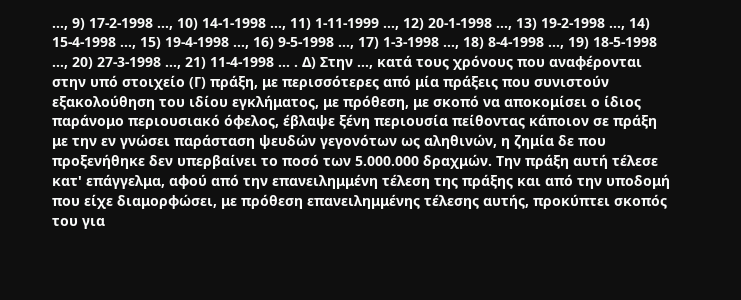..., 9) 17-2-1998 ..., 10) 14-1-1998 ..., 11) 1-11-1999 ..., 12) 20-1-1998 ..., 13) 19-2-1998 ..., 14) 15-4-1998 ..., 15) 19-4-1998 ..., 16) 9-5-1998 ..., 17) 1-3-1998 ..., 18) 8-4-1998 ..., 19) 18-5-1998 ..., 20) 27-3-1998 ..., 21) 11-4-1998 ... . Δ) Στην ..., κατά τους χρόνους που αναφέρονται στην υπό στοιχείο (Γ) πράξη, με περισσότερες από μία πράξεις που συνιστούν εξακολούθηση του ιδίου εγκλήματος, με πρόθεση, με σκοπό να αποκομίσει ο ίδιος παράνομο περιουσιακό όφελος, έβλαψε ξένη περιουσία πείθοντας κάποιον σε πράξη με την εν γνώσει παράσταση ψευδών γεγονότων ως αληθινών, η ζημία δε που προξενήθηκε δεν υπερβαίνει το ποσό των 5.000.000 δραχμών. Την πράξη αυτή τέλεσε κατ' επάγγελμα, αφού από την επανειλημμένη τέλεση της πράξης και από την υποδομή που είχε διαμορφώσει, με πρόθεση επανειλημμένης τέλεσης αυτής, προκύπτει σκοπός του για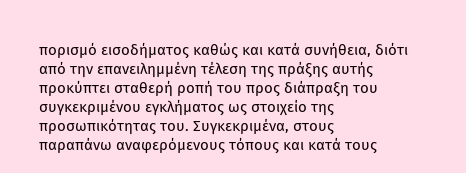πορισμό εισοδήματος καθώς και κατά συνήθεια, διότι από την επανειλημμένη τέλεση της πράξης αυτής προκύπτει σταθερή ροπή του προς διάπραξη του συγκεκριμένου εγκλήματος ως στοιχείο της προσωπικότητας του. Συγκεκριμένα, στους παραπάνω αναφερόμενους τόπους και κατά τους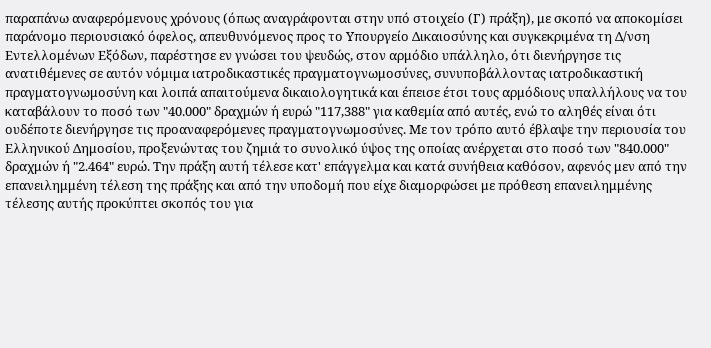παραπάνω αναφερόμενους χρόνους (όπως αναγράφονται στην υπό στοιχείο (Γ) πράξη), με σκοπό να αποκομίσει παράνομο περιουσιακό όφελος, απευθυνόμενος προς το Υπουργείο Δικαιοσύνης και συγκεκριμένα τη Δ/νση Εντελλομένων Εξόδων, παρέστησε εν γνώσει του ψευδώς, στον αρμόδιο υπάλληλο, ότι διενήργησε τις ανατιθέμενες σε αυτόν νόμιμα ιατροδικαστικές πραγματογνωμοσύνες, συνυποβάλλοντας ιατροδικαστική πραγματογνωμοσύνη και λοιπά απαιτούμενα δικαιολογητικά και έπεισε έτσι τους αρμόδιους υπαλλήλους να του καταβάλουν το ποσό των "40.000" δραχμών ή ευρώ "117,388" για καθεμία από αυτές, ενώ το αληθές είναι ότι ουδέποτε διενήργησε τις προαναφερόμενες πραγματογνωμοσύνες. Με τον τρόπο αυτό έβλαψε την περιουσία του Ελληνικού Δημοσίου, προξενώντας του ζημιά το συνολικό ύψος της οποίας ανέρχεται στο ποσό των "840.000" δραχμών ή "2.464" ευρώ. Την πράξη αυτή τέλεσε κατ' επάγγελμα και κατά συνήθεια καθόσον, αφενός μεν από την επανειλημμένη τέλεση της πράξης και από την υποδομή που είχε διαμορφώσει με πρόθεση επανειλημμένης τέλεσης αυτής προκύπτει σκοπός του για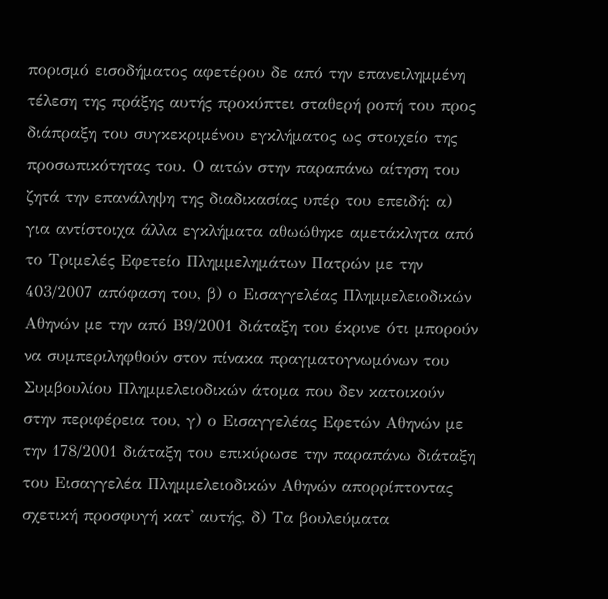πορισμό εισοδήματος αφετέρου δε από την επανειλημμένη τέλεση της πράξης αυτής προκύπτει σταθερή ροπή του προς διάπραξη του συγκεκριμένου εγκλήματος ως στοιχείο της προσωπικότητας του. Ο αιτών στην παραπάνω αίτηση του ζητά την επανάληψη της διαδικασίας υπέρ του επειδή: α) για αντίστοιχα άλλα εγκλήματα αθωώθηκε αμετάκλητα από το Τριμελές Εφετείο Πλημμελημάτων Πατρών με την 403/2007 απόφαση του, β) ο Εισαγγελέας Πλημμελειοδικών Αθηνών με την από Β9/2001 διάταξη του έκρινε ότι μπορούν να συμπεριληφθούν στον πίνακα πραγματογνωμόνων του Συμβουλίου Πλημμελειοδικών άτομα που δεν κατοικούν στην περιφέρεια του, γ) ο Εισαγγελέας Εφετών Αθηνών με την 178/2001 διάταξη του επικύρωσε την παραπάνω διάταξη του Εισαγγελέα Πλημμελειοδικών Αθηνών απορρίπτοντας σχετική προσφυγή κατ' αυτής, δ) Τα βουλεύματα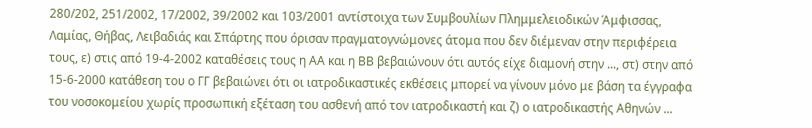280/202, 251/2002, 17/2002, 39/2002 και 103/2001 αντίστοιχα των Συμβουλίων Πλημμελειοδικών Άμφισσας, Λαμίας, Θήβας, Λειβαδιάς και Σπάρτης που όρισαν πραγματογνώμονες άτομα που δεν διέμεναν στην περιφέρεια τους, ε) στις από 19-4-2002 καταθέσεις τους η ΑΑ και η ΒΒ βεβαιώνουν ότι αυτός είχε διαμονή στην ..., στ) στην από 15-6-2000 κατάθεση του ο ΓΓ βεβαιώνει ότι οι ιατροδικαστικές εκθέσεις μπορεί να γίνουν μόνο με βάση τα έγγραφα του νοσοκομείου χωρίς προσωπική εξέταση του ασθενή από τον ιατροδικαστή και ζ) ο ιατροδικαστής Αθηνών ...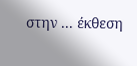στην ... έκθεση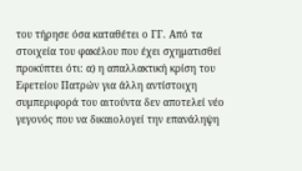του τήρησε όσα καταθέτει ο ΓΓ. Από τα στοιχεία του φακέλου που έχει σχηματισθεί προκύπτει ότι: α) η απαλλακτική κρίση του Εφετείου Πατρών για άλλη αντίστοιχη συμπεριφορά του αιτούντα δεν αποτελεί νέο γεγονός που να δικαιολογεί την επανάληψη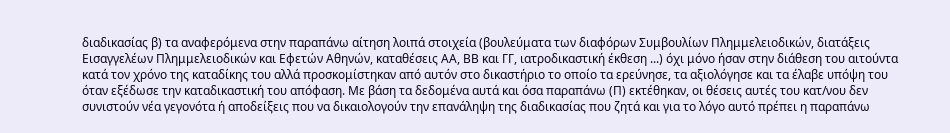διαδικασίας β) τα αναφερόμενα στην παραπάνω αίτηση λοιπά στοιχεία (βουλεύματα των διαφόρων Συμβουλίων Πλημμελειοδικών, διατάξεις Εισαγγελέων Πλημμελειοδικών και Εφετών Αθηνών, καταθέσεις ΑΑ, ΒΒ και ΓΓ, ιατροδικαστική έκθεση ...) όχι μόνο ήσαν στην διάθεση του αιτούντα κατά τον χρόνο της καταδίκης του αλλά προσκομίστηκαν από αυτόν στο δικαστήριο το οποίο τα ερεύνησε, τα αξιολόγησε και τα έλαβε υπόψη του όταν εξέδωσε την καταδικαστική του απόφαση. Με βάση τα δεδομένα αυτά και όσα παραπάνω (Π) εκτέθηκαν, οι θέσεις αυτές του κατ/νου δεν συνιστούν νέα γεγονότα ή αποδείξεις που να δικαιολογούν την επανάληψη της διαδικασίας που ζητά και για το λόγο αυτό πρέπει η παραπάνω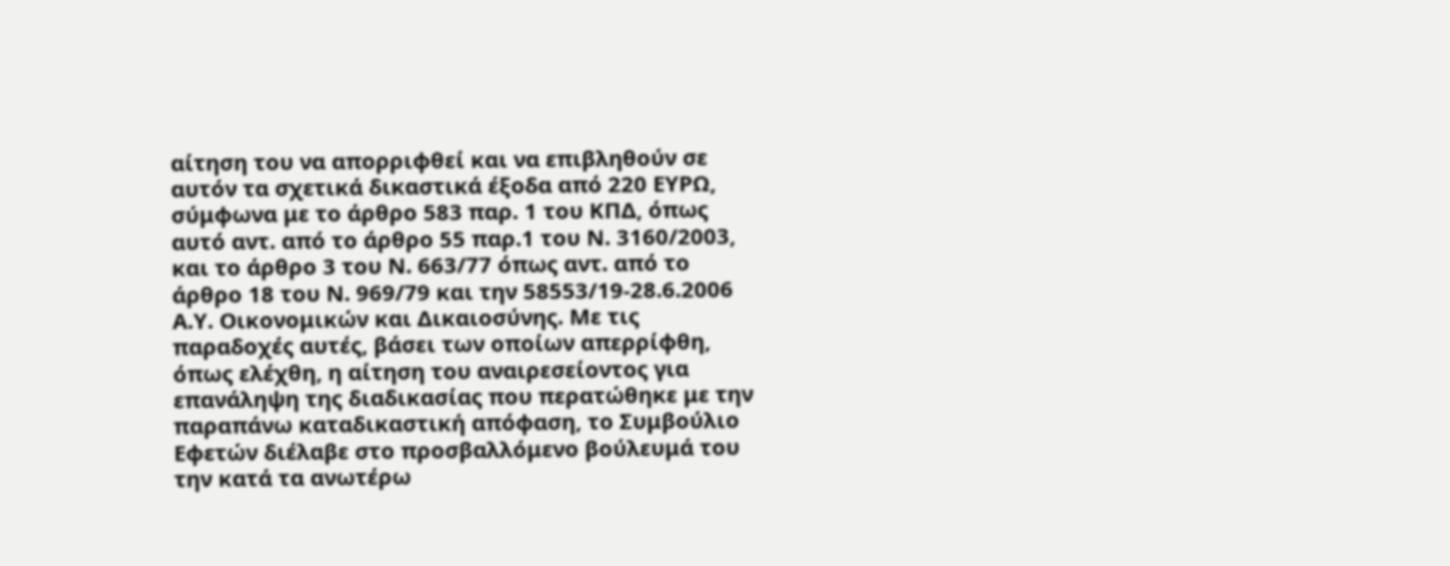αίτηση του να απορριφθεί και να επιβληθούν σε αυτόν τα σχετικά δικαστικά έξοδα από 220 ΕΥΡΩ, σύμφωνα με το άρθρο 583 παρ. 1 του ΚΠΔ, όπως αυτό αντ. από το άρθρο 55 παρ.1 του Ν. 3160/2003, και το άρθρο 3 του Ν. 663/77 όπως αντ. από το άρθρο 18 του Ν. 969/79 και την 58553/19-28.6.2006 Α.Υ. Οικονομικών και Δικαιοσύνης. Με τις παραδοχές αυτές, βάσει των οποίων απερρίφθη, όπως ελέχθη, η αίτηση του αναιρεσείοντος για επανάληψη της διαδικασίας που περατώθηκε με την παραπάνω καταδικαστική απόφαση, το Συμβούλιο Εφετών διέλαβε στο προσβαλλόμενο βούλευμά του την κατά τα ανωτέρω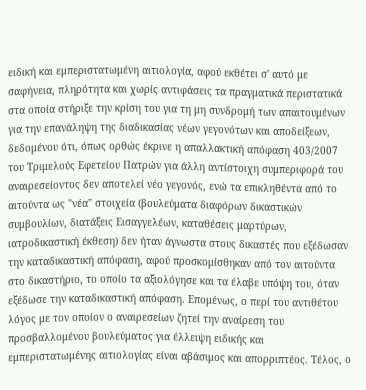ειδική και εμπεριστατωμένη αιτιολογία, αφού εκθέτει σ' αυτό με σαφήνεια, πληρότητα και χωρίς αντιφάσεις τα πραγματικά περιστατικά στα οποία στήριξε την κρίση του για τη μη συνδρομή των απαιτουμένων για την επανάληψη της διαδικασίας νέων γεγονότων και αποδείξεων, δεδομένου ότι, όπως ορθώς έκρινε η απαλλακτική απόφαση 403/2007 του Τριμελούς Εφετείου Πατρών για άλλη αντίστοιχη συμπεριφορά του αναιρεσείοντος δεν αποτελεί νέο γεγονός, ενώ τα επικληθέντα από το αιτούντα ως "νέα" στοιχεία (βουλεύματα διαφόρων δικαστικών συμβουλίων, διατάξεις Εισαγγελέων, καταθέσεις μαρτύρων, ιατροδικαστική έκθεση) δεν ήταν άγνωστα στους δικαστές που εξέδωσαν την καταδικαστική απόφαση, αφού προσκομίσθηκαν από τον αιτούντα στο δικαστήριο, το οποίο τα αξιολόγησε και τα έλαβε υπόψη του, όταν εξέδωσε την καταδικαστική απόφαση. Επομένως, ο περί του αντιθέτου λόγος με τον οποίον ο αναιρεσείων ζητεί την αναίρεση του προσβαλλομένου βουλεύματος για έλλειψη ειδικής και εμπεριστατωμένης αιτιολογίας είναι αβάσιμος και απορριπτέος. Τέλος, ο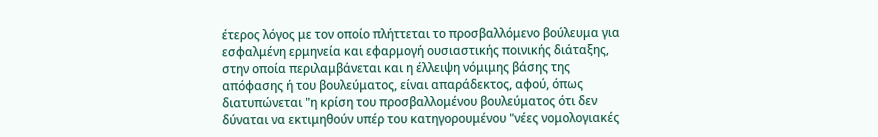έτερος λόγος με τον οποίο πλήττεται το προσβαλλόμενο βούλευμα για εσφαλμένη ερμηνεία και εφαρμογή ουσιαστικής ποινικής διάταξης, στην οποία περιλαμβάνεται και η έλλειψη νόμιμης βάσης της απόφασης ή του βουλεύματος, είναι απαράδεκτος, αφού, όπως διατυπώνεται "η κρίση του προσβαλλομένου βουλεύματος ότι δεν δύναται να εκτιμηθούν υπέρ του κατηγορουμένου "νέες νομολογιακές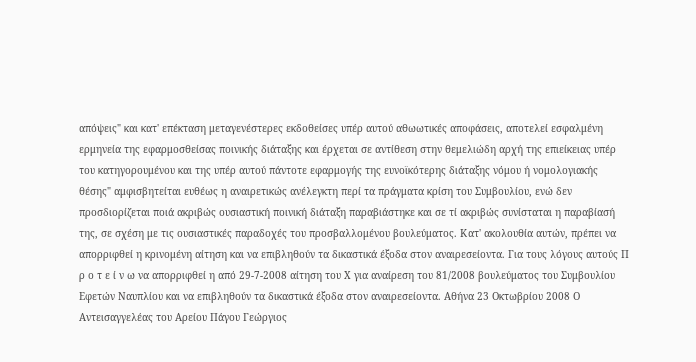απόψεις" και κατ' επέκταση μεταγενέστερες εκδοθείσες υπέρ αυτού αθωωτικές αποφάσεις, αποτελεί εσφαλμένη ερμηνεία της εφαρμοσθείσας ποινικής διάταξης και έρχεται σε αντίθεση στην θεμελιώδη αρχή της επιείκειας υπέρ του κατηγορουμένου και της υπέρ αυτού πάντοτε εφαρμογής της ευνοϊκότερης διάταξης νόμου ή νομολογιακής θέσης" αμφισβητείται ευθέως η αναιρετικώς ανέλεγκτη περί τα πράγματα κρίση του Συμβουλίου, ενώ δεν προσδιορίζεται ποιά ακριβώς ουσιαστική ποινική διάταξη παραβιάστηκε και σε τί ακριβώς συνίσταται η παραβίασή της, σε σχέση με τις ουσιαστικές παραδοχές του προσβαλλομένου βουλεύματος. Κατ' ακολουθία αυτών, πρέπει να απορριφθεί η κρινομένη αίτηση και να επιβληθούν τα δικαστικά έξοδα στον αναιρεσείοντα. Για τους λόγους αυτούς Π ρ ο τ ε ί ν ω να απορριφθεί η από 29-7-2008 αίτηση του Χ για αναίρεση του 81/2008 βουλεύματος του Συμβουλίου Εφετών Ναυπλίου και να επιβληθούν τα δικαστικά έξοδα στον αναιρεσείοντα. Αθήνα 23 Οκτωβρίου 2008 Ο Αντεισαγγελέας του Αρείου Πάγου Γεώργιος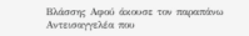Βλάσσης Αφού άκουσε τον παραπάνω Αντεισαγγελέα που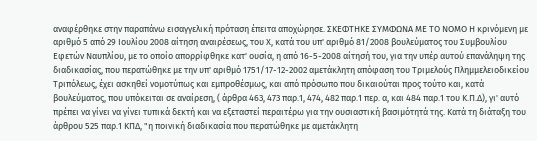αναφέρθηκε στην παραπάνω εισαγγελική πρόταση έπειτα αποχώρησε. ΣΚΕΦΤΗΚΕ ΣΥΜΦΩΝΑ ΜΕ ΤΟ ΝΟΜΟ Η κρινόμενη με αριθμό 5 από 29 Ιουλίου 2008 αίτηση αναιρέσεως, του Χ, κατά του υπ' αριθμό 81/2008 βουλεύματος του Συμβουλίου Εφετών Ναυπλίου, με το οποίο απορρίφθηκε κατ' ουσία, η από 16-5-2008 αίτησή του, για την υπέρ αυτού επανάληψη της διαδικασίας, που περατώθηκε με την υπ' αριθμό 1751/17-12-2002 αμετάκλητη απόφαση του Τριμελούς Πλημμελειοδικείου Τριπόλεως, έχει ασκηθεί νομοτύπως και εμπροθέσμως, και από πρόσωπο που δικαιούται προς τούτο και, κατά βουλεύματος, που υπόκειται σε αναίρεση, ( άρθρα 463, 473 παρ.1, 474, 482 παρ.1 περ. α, και 484 παρ.1 του Κ.Π.Δ), γι' αυτό πρέπει να γίνει να γίνει τυπικά δεκτή και να εξεταστεί περαιτέρω για την ουσιαστική βασιμότητά της. Κατά τη διάταξη του άρθρου 525 παρ.1 ΚΠΔ, "η ποινική διαδικασία που περατώθηκε με αμετάκλητη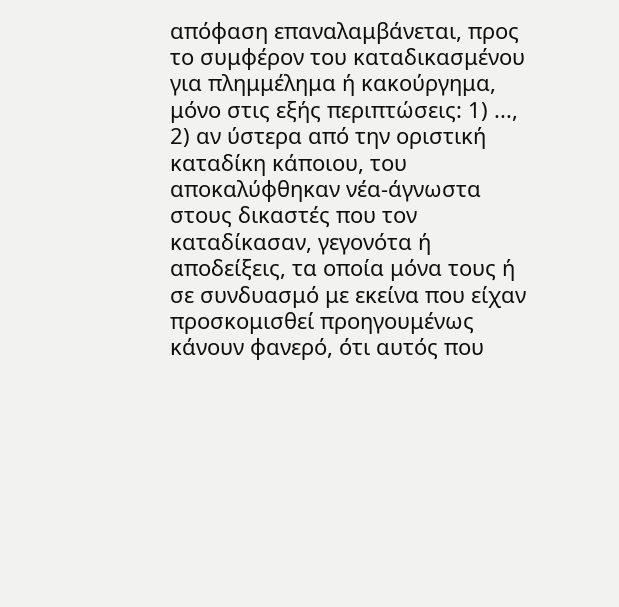απόφαση επαναλαμβάνεται, προς το συμφέρον του καταδικασμένου για πλημμέλημα ή κακούργημα, μόνο στις εξής περιπτώσεις: 1) ..., 2) αν ύστερα από την οριστική καταδίκη κάποιου, του αποκαλύφθηκαν νέα-άγνωστα στους δικαστές που τον καταδίκασαν, γεγονότα ή αποδείξεις, τα οποία μόνα τους ή σε συνδυασμό με εκείνα που είχαν προσκομισθεί προηγουμένως κάνουν φανερό, ότι αυτός που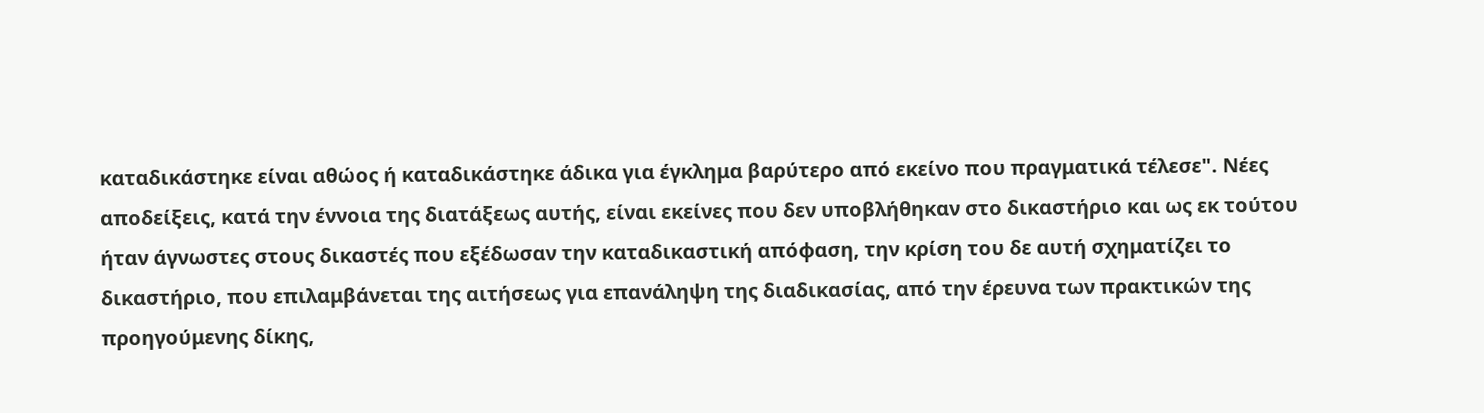καταδικάστηκε είναι αθώος ή καταδικάστηκε άδικα για έγκλημα βαρύτερο από εκείνο που πραγματικά τέλεσε". Νέες αποδείξεις, κατά την έννοια της διατάξεως αυτής, είναι εκείνες που δεν υποβλήθηκαν στο δικαστήριο και ως εκ τούτου ήταν άγνωστες στους δικαστές που εξέδωσαν την καταδικαστική απόφαση, την κρίση του δε αυτή σχηματίζει το δικαστήριο, που επιλαμβάνεται της αιτήσεως για επανάληψη της διαδικασίας, από την έρευνα των πρακτικών της προηγούμενης δίκης,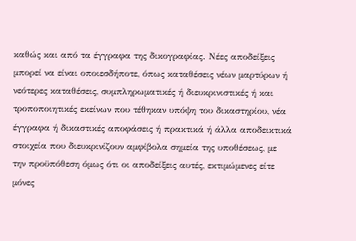καθώς και από τα έγγραφα της δικογραφίας. Νέες αποδείξεις μπορεί να είναι οποιεσδήποτε, όπως καταθέσεις νέων μαρτύρων ή νεότερες καταθέσεις, συμπληρωματικές ή διευκρινιστικές ή και τροποποιητικές εκείνων που τέθηκαν υπόψη του δικαστηρίου, νέα έγγραφα ή δικαστικές αποφάσεις ή πρακτικά ή άλλα αποδεικτικά στοιχεία που διευκρινίζουν αμφίβολα σημεία της υποθέσεως, με την προϋπόθεση όμως ότι οι αποδείξεις αυτές, εκτιμώμενες είτε μόνες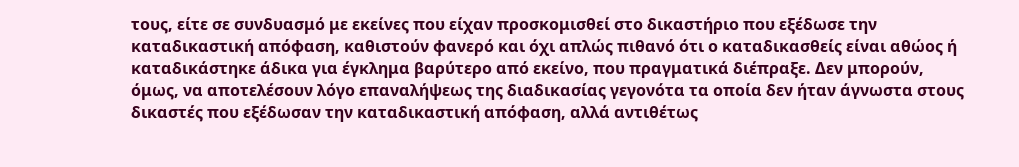τους, είτε σε συνδυασμό με εκείνες που είχαν προσκομισθεί στο δικαστήριο που εξέδωσε την καταδικαστική απόφαση, καθιστούν φανερό και όχι απλώς πιθανό ότι ο καταδικασθείς είναι αθώος ή καταδικάστηκε άδικα για έγκλημα βαρύτερο από εκείνο, που πραγματικά διέπραξε. Δεν μπορούν, όμως, να αποτελέσουν λόγο επαναλήψεως της διαδικασίας γεγονότα τα οποία δεν ήταν άγνωστα στους δικαστές που εξέδωσαν την καταδικαστική απόφαση, αλλά αντιθέτως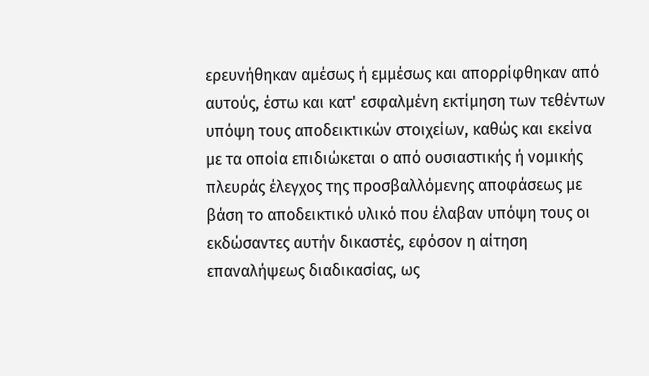ερευνήθηκαν αμέσως ή εμμέσως και απορρίφθηκαν από αυτούς, έστω και κατ' εσφαλμένη εκτίμηση των τεθέντων υπόψη τους αποδεικτικών στοιχείων, καθώς και εκείνα με τα οποία επιδιώκεται ο από ουσιαστικής ή νομικής πλευράς έλεγχος της προσβαλλόμενης αποφάσεως με βάση το αποδεικτικό υλικό που έλαβαν υπόψη τους οι εκδώσαντες αυτήν δικαστές, εφόσον η αίτηση επαναλήψεως διαδικασίας, ως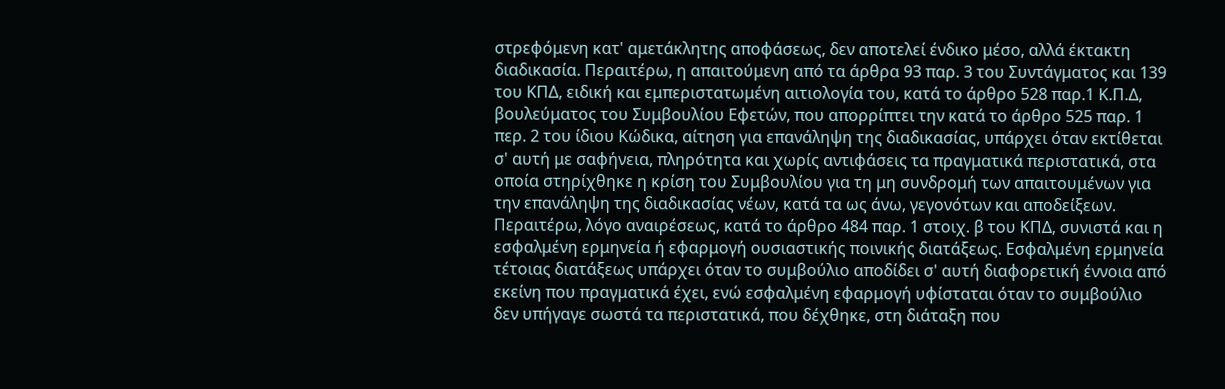στρεφόμενη κατ' αμετάκλητης αποφάσεως, δεν αποτελεί ένδικο μέσο, αλλά έκτακτη διαδικασία. Περαιτέρω, η απαιτούμενη από τα άρθρα 93 παρ. 3 του Συντάγματος και 139 του ΚΠΔ, ειδική και εμπεριστατωμένη αιτιολογία του, κατά το άρθρο 528 παρ.1 Κ.Π.Δ, βουλεύματος του Συμβουλίου Εφετών, που απορρίπτει την κατά το άρθρο 525 παρ. 1 περ. 2 του ίδιου Κώδικα, αίτηση για επανάληψη της διαδικασίας, υπάρχει όταν εκτίθεται σ' αυτή με σαφήνεια, πληρότητα και χωρίς αντιφάσεις τα πραγματικά περιστατικά, στα οποία στηρίχθηκε η κρίση του Συμβουλίου για τη μη συνδρομή των απαιτουμένων για την επανάληψη της διαδικασίας νέων, κατά τα ως άνω, γεγονότων και αποδείξεων. Περαιτέρω, λόγο αναιρέσεως, κατά το άρθρο 484 παρ. 1 στοιχ. β του ΚΠΔ, συνιστά και η εσφαλμένη ερμηνεία ή εφαρμογή ουσιαστικής ποινικής διατάξεως. Εσφαλμένη ερμηνεία τέτοιας διατάξεως υπάρχει όταν το συμβούλιο αποδίδει σ' αυτή διαφορετική έννοια από εκείνη που πραγματικά έχει, ενώ εσφαλμένη εφαρμογή υφίσταται όταν το συμβούλιο δεν υπήγαγε σωστά τα περιστατικά, που δέχθηκε, στη διάταξη που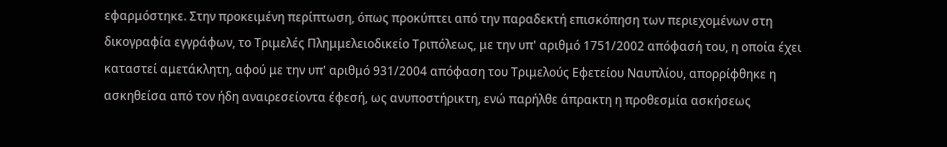εφαρμόστηκε. Στην προκειμένη περίπτωση, όπως προκύπτει από την παραδεκτή επισκόπηση των περιεχομένων στη δικογραφία εγγράφων, το Τριμελές Πλημμελειοδικείο Τριπόλεως, με την υπ' αριθμό 1751/2002 απόφασή του, η οποία έχει καταστεί αμετάκλητη, αφού με την υπ' αριθμό 931/2004 απόφαση του Τριμελούς Εφετείου Ναυπλίου, απορρίφθηκε η ασκηθείσα από τον ήδη αναιρεσείοντα έφεσή, ως ανυποστήρικτη, ενώ παρήλθε άπρακτη η προθεσμία ασκήσεως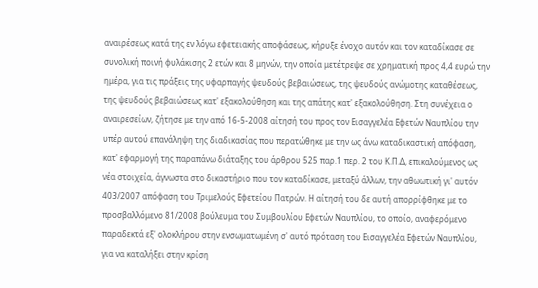αναιρέσεως κατά της εν λόγω εφετειακής αποφάσεως, κήρυξε ένοχο αυτόν και τον καταδίκασε σε συνολική ποινή φυλάκισης 2 ετών και 8 μηνών, την οποία μετέτρεψε σε χρηματική προς 4,4 ευρώ την ημέρα, για τις πράξεις της υφαρπαγής ψευδούς βεβαιώσεως, της ψευδούς ανώμοτης καταθέσεως, της ψευδούς βεβαιώσεως κατ' εξακολούθηση και της απάτης κατ' εξακολούθηση. Στη συνέχεια ο αναιρεσείων, ζήτησε με την από 16-5-2008 αίτησή του προς τον Εισαγγελέα Εφετών Ναυπλίου την υπέρ αυτού επανάληψη της διαδικασίας που περατώθηκε με την ως άνω καταδικαστική απόφαση, κατ' εφαρμογή της παραπάνω διάταξης του άρθρου 525 παρ.1 περ. 2 του Κ.Π.Δ, επικαλούμενος ως νέα στοιχεία, άγνωστα στο δικαστήριο που τον καταδίκασε, μεταξύ άλλων, την αθωωτική γι' αυτόν 403/2007 απόφαση του Τριμελούς Εφετείου Πατρών. Η αίτησή του δε αυτή απορρίφθηκε με το προσβαλλόμενο 81/2008 βούλευμα του Συμβουλίου Εφετών Ναυπλίου, το οποίο, αναφερόμενο παραδεκτά εξ' ολοκλήρου στην ενσωματωμένη σ' αυτό πρόταση του Εισαγγελέα Εφετών Ναυπλίου, για να καταλήξει στην κρίση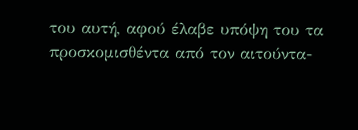του αυτή, αφού έλαβε υπόψη του τα προσκομισθέντα από τον αιτούντα-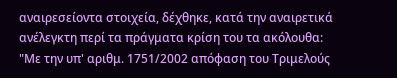αναιρεσείοντα στοιχεία, δέχθηκε, κατά την αναιρετικά ανέλεγκτη περί τα πράγματα κρίση του τα ακόλουθα: "Με την υπ' αριθμ. 1751/2002 απόφαση του Τριμελούς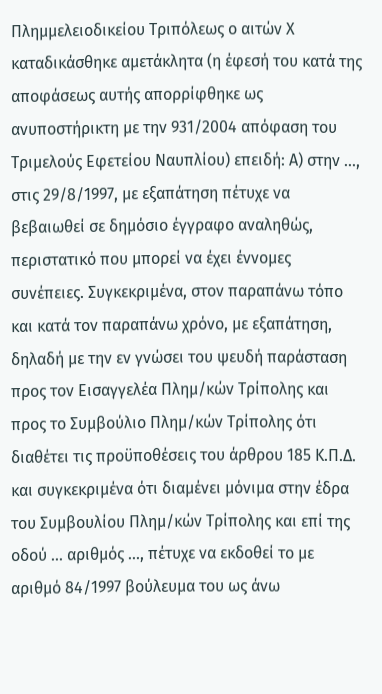Πλημμελειοδικείου Τριπόλεως ο αιτών Χ καταδικάσθηκε αμετάκλητα (η έφεσή του κατά της αποφάσεως αυτής απορρίφθηκε ως ανυποστήρικτη με την 931/2004 απόφαση του Τριμελούς Εφετείου Ναυπλίου) επειδή: Α) στην ..., στις 29/8/1997, με εξαπάτηση πέτυχε να βεβαιωθεί σε δημόσιο έγγραφο αναληθώς, περιστατικό που μπορεί να έχει έννομες συνέπειες. Συγκεκριμένα, στον παραπάνω τόπο και κατά τον παραπάνω χρόνο, με εξαπάτηση, δηλαδή με την εν γνώσει του ψευδή παράσταση προς τον Εισαγγελέα Πλημ/κών Τρίπολης και προς το Συμβούλιο Πλημ/κών Τρίπολης ότι διαθέτει τις προϋποθέσεις του άρθρου 185 Κ.Π.Δ. και συγκεκριμένα ότι διαμένει μόνιμα στην έδρα του Συμβουλίου Πλημ/κών Τρίπολης και επί της οδού ... αριθμός ..., πέτυχε να εκδοθεί το με αριθμό 84/1997 βούλευμα του ως άνω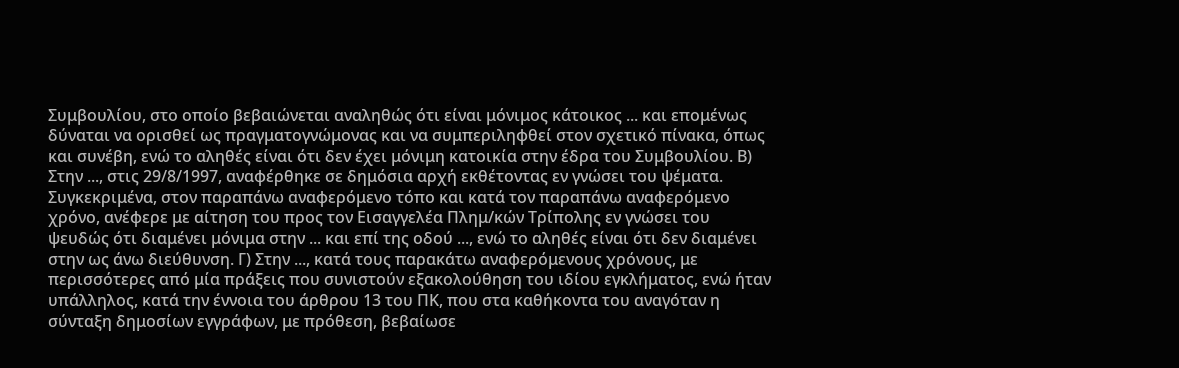Συμβουλίου, στο οποίο βεβαιώνεται αναληθώς ότι είναι μόνιμος κάτοικος ... και επομένως δύναται να ορισθεί ως πραγματογνώμονας και να συμπεριληφθεί στον σχετικό πίνακα, όπως και συνέβη, ενώ το αληθές είναι ότι δεν έχει μόνιμη κατοικία στην έδρα του Συμβουλίου. Β) Στην ..., στις 29/8/1997, αναφέρθηκε σε δημόσια αρχή εκθέτοντας εν γνώσει του ψέματα. Συγκεκριμένα, στον παραπάνω αναφερόμενο τόπο και κατά τον παραπάνω αναφερόμενο χρόνο, ανέφερε με αίτηση του προς τον Εισαγγελέα Πλημ/κών Τρίπολης εν γνώσει του ψευδώς ότι διαμένει μόνιμα στην ... και επί της οδού ..., ενώ το αληθές είναι ότι δεν διαμένει στην ως άνω διεύθυνση. Γ) Στην ..., κατά τους παρακάτω αναφερόμενους χρόνους, με περισσότερες από μία πράξεις που συνιστούν εξακολούθηση του ιδίου εγκλήματος, ενώ ήταν υπάλληλος, κατά την έννοια του άρθρου 13 του ΠΚ, που στα καθήκοντα του αναγόταν η σύνταξη δημοσίων εγγράφων, με πρόθεση, βεβαίωσε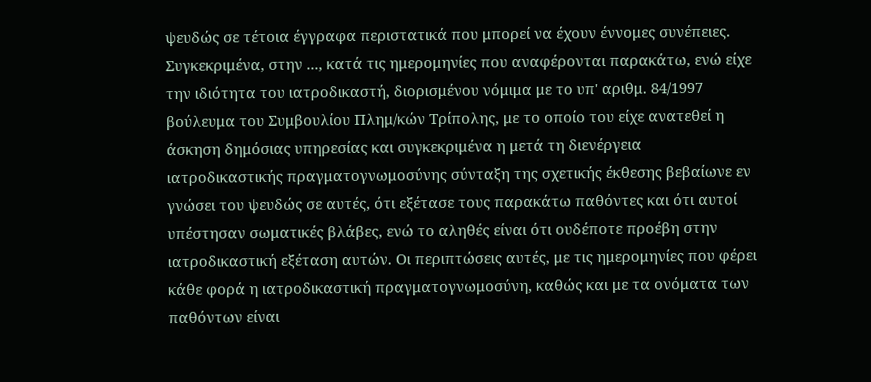ψευδώς σε τέτοια έγγραφα περιστατικά που μπορεί να έχουν έννομες συνέπειες. Συγκεκριμένα, στην ..., κατά τις ημερομηνίες που αναφέρονται παρακάτω, ενώ είχε την ιδιότητα του ιατροδικαστή, διορισμένου νόμιμα με το υπ' αριθμ. 84/1997 βούλευμα του Συμβουλίου Πλημ/κών Τρίπολης, με το οποίο του είχε ανατεθεί η άσκηση δημόσιας υπηρεσίας και συγκεκριμένα η μετά τη διενέργεια ιατροδικαστικής πραγματογνωμοσύνης σύνταξη της σχετικής έκθεσης βεβαίωνε εν γνώσει του ψευδώς σε αυτές, ότι εξέτασε τους παρακάτω παθόντες και ότι αυτοί υπέστησαν σωματικές βλάβες, ενώ το αληθές είναι ότι ουδέποτε προέβη στην ιατροδικαστική εξέταση αυτών. Οι περιπτώσεις αυτές, με τις ημερομηνίες που φέρει κάθε φορά η ιατροδικαστική πραγματογνωμοσύνη, καθώς και με τα ονόματα των παθόντων είναι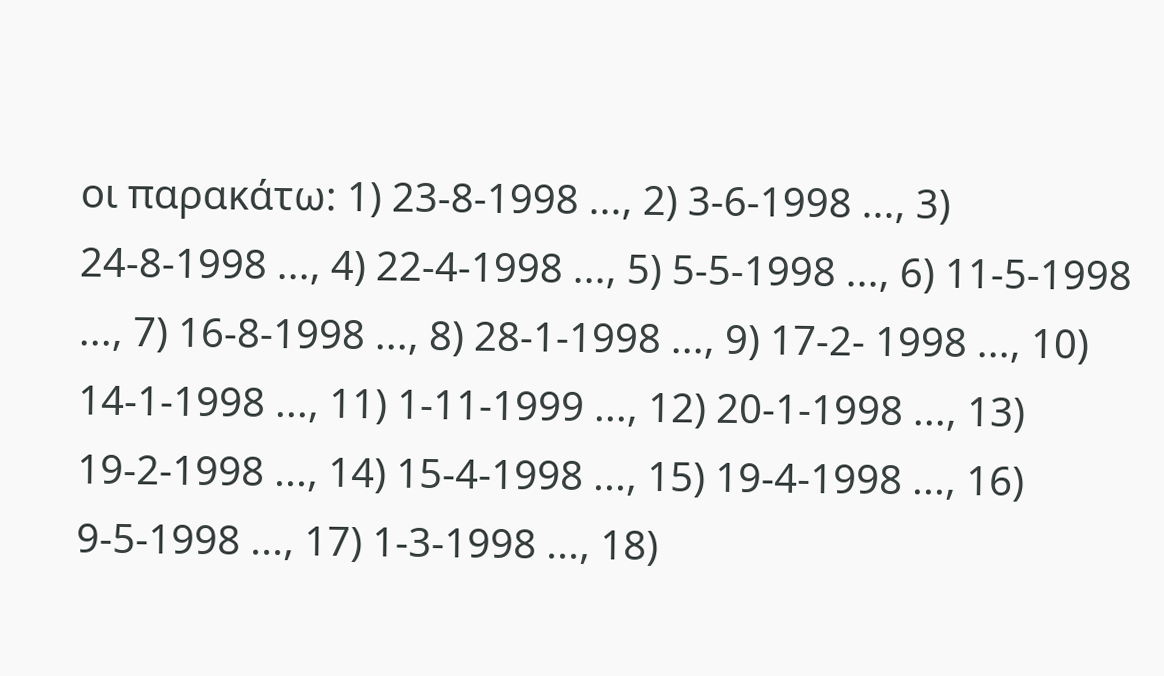οι παρακάτω: 1) 23-8-1998 ..., 2) 3-6-1998 ..., 3) 24-8-1998 ..., 4) 22-4-1998 ..., 5) 5-5-1998 ..., 6) 11-5-1998 ..., 7) 16-8-1998 ..., 8) 28-1-1998 ..., 9) 17-2- 1998 ..., 10) 14-1-1998 ..., 11) 1-11-1999 ..., 12) 20-1-1998 ..., 13) 19-2-1998 ..., 14) 15-4-1998 ..., 15) 19-4-1998 ..., 16) 9-5-1998 ..., 17) 1-3-1998 ..., 18)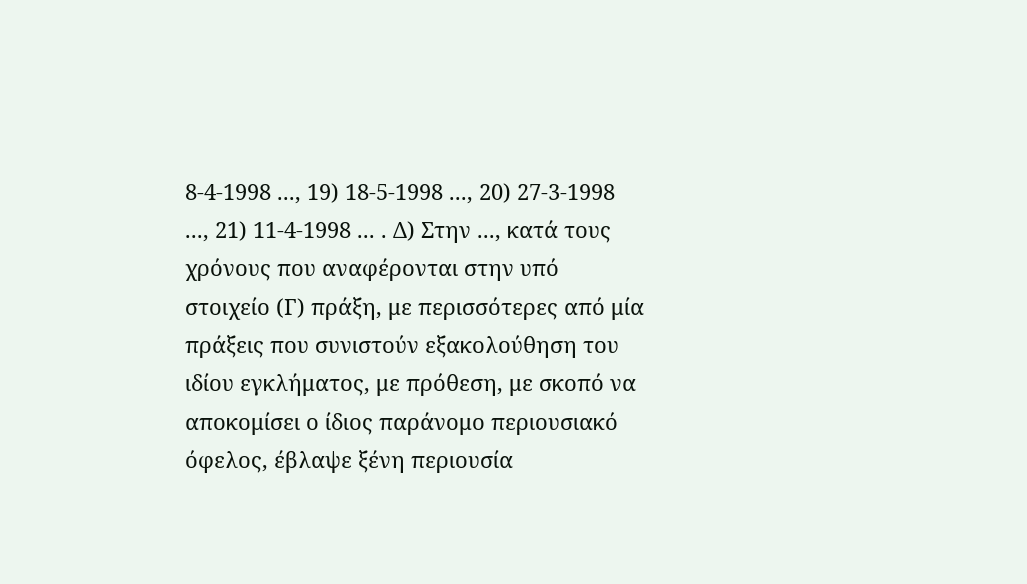8-4-1998 ..., 19) 18-5-1998 ..., 20) 27-3-1998 ..., 21) 11-4-1998 ... . Δ) Στην ..., κατά τους χρόνους που αναφέρονται στην υπό στοιχείο (Γ) πράξη, με περισσότερες από μία πράξεις που συνιστούν εξακολούθηση του ιδίου εγκλήματος, με πρόθεση, με σκοπό να αποκομίσει ο ίδιος παράνομο περιουσιακό όφελος, έβλαψε ξένη περιουσία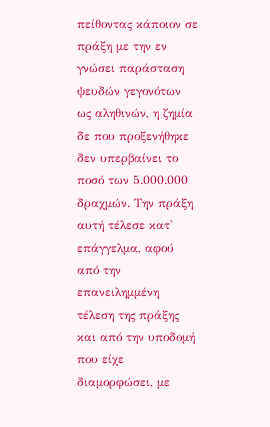πείθοντας κάποιον σε πράξη με την εν γνώσει παράσταση ψευδών γεγονότων ως αληθινών, η ζημία δε που προξενήθηκε δεν υπερβαίνει το ποσό των 5.000.000 δραχμών. Την πράξη αυτή τέλεσε κατ' επάγγελμα, αφού από την επανειλημμένη τέλεση της πράξης και από την υποδομή που είχε διαμορφώσει, με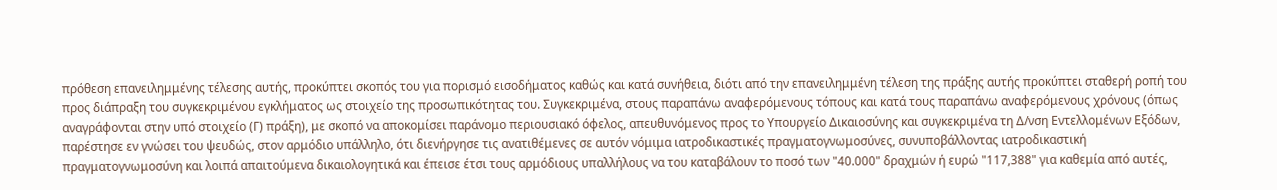πρόθεση επανειλημμένης τέλεσης αυτής, προκύπτει σκοπός του για πορισμό εισοδήματος καθώς και κατά συνήθεια, διότι από την επανειλημμένη τέλεση της πράξης αυτής προκύπτει σταθερή ροπή του προς διάπραξη του συγκεκριμένου εγκλήματος ως στοιχείο της προσωπικότητας του. Συγκεκριμένα, στους παραπάνω αναφερόμενους τόπους και κατά τους παραπάνω αναφερόμενους χρόνους (όπως αναγράφονται στην υπό στοιχείο (Γ) πράξη), με σκοπό να αποκομίσει παράνομο περιουσιακό όφελος, απευθυνόμενος προς το Υπουργείο Δικαιοσύνης και συγκεκριμένα τη Δ/νση Εντελλομένων Εξόδων, παρέστησε εν γνώσει του ψευδώς, στον αρμόδιο υπάλληλο, ότι διενήργησε τις ανατιθέμενες σε αυτόν νόμιμα ιατροδικαστικές πραγματογνωμοσύνες, συνυποβάλλοντας ιατροδικαστική πραγματογνωμοσύνη και λοιπά απαιτούμενα δικαιολογητικά και έπεισε έτσι τους αρμόδιους υπαλλήλους να του καταβάλουν το ποσό των "40.000" δραχμών ή ευρώ "117,388" για καθεμία από αυτές,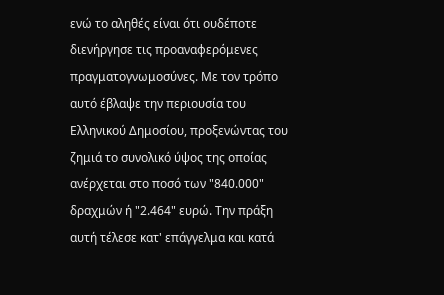ενώ το αληθές είναι ότι ουδέποτε διενήργησε τις προαναφερόμενες πραγματογνωμοσύνες. Με τον τρόπο αυτό έβλαψε την περιουσία του Ελληνικού Δημοσίου, προξενώντας του ζημιά το συνολικό ύψος της οποίας ανέρχεται στο ποσό των "840.000" δραχμών ή "2.464" ευρώ. Την πράξη αυτή τέλεσε κατ' επάγγελμα και κατά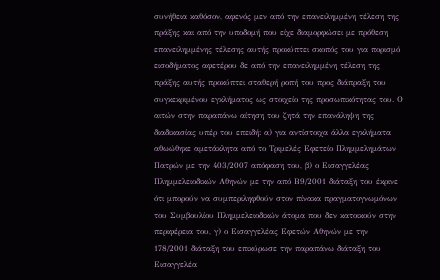συνήθεια καθόσον, αφενός μεν από την επανειλημμένη τέλεση της πράξης και από την υποδομή που είχε διαμορφώσει με πρόθεση επανειλημμένης τέλεσης αυτής προκύπτει σκοπός του για πορισμό εισοδήματος αφετέρου δε από την επανειλημμένη τέλεση της πράξης αυτής προκύπτει σταθερή ροπή του προς διάπραξη του συγκεκριμένου εγκλήματος ως στοιχείο της προσωπικότητας του. Ο αιτών στην παραπάνω αίτηση του ζητά την επανάληψη της διαδικασίας υπέρ του επειδή: α) για αντίστοιχα άλλα εγκλήματα αθωώθηκε αμετάκλητα από το Τριμελές Εφετείο Πλημμελημάτων Πατρών με την 403/2007 απόφαση του, β) ο Εισαγγελέας Πλημμελειοδικών Αθηνών με την από Β9/2001 διάταξη του έκρινε ότι μπορούν να συμπεριληφθούν στον πίνακα πραγματογνωμόνων του Συμβουλίου Πλημμελειοδικών άτομα που δεν κατοικούν στην περιφέρεια του, γ) ο Εισαγγελέας Εφετών Αθηνών με την 178/2001 διάταξη του επικύρωσε την παραπάνω διάταξη του Εισαγγελέα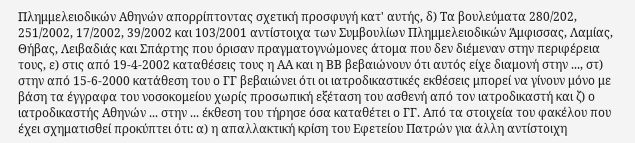Πλημμελειοδικών Αθηνών απορρίπτοντας σχετική προσφυγή κατ' αυτής, δ) Τα βουλεύματα 280/202, 251/2002, 17/2002, 39/2002 και 103/2001 αντίστοιχα των Συμβουλίων Πλημμελειοδικών Άμφισσας, Λαμίας, Θήβας, Λειβαδιάς και Σπάρτης που όρισαν πραγματογνώμονες άτομα που δεν διέμεναν στην περιφέρεια τους, ε) στις από 19-4-2002 καταθέσεις τους η ΑΑ και η ΒΒ βεβαιώνουν ότι αυτός είχε διαμονή στην ..., στ) στην από 15-6-2000 κατάθεση του ο ΓΓ βεβαιώνει ότι οι ιατροδικαστικές εκθέσεις μπορεί να γίνουν μόνο με βάση τα έγγραφα του νοσοκομείου χωρίς προσωπική εξέταση του ασθενή από τον ιατροδικαστή και ζ) ο ιατροδικαστής Αθηνών ... στην ... έκθεση του τήρησε όσα καταθέτει ο ΓΓ. Από τα στοιχεία του φακέλου που έχει σχηματισθεί προκύπτει ότι: α) η απαλλακτική κρίση του Εφετείου Πατρών για άλλη αντίστοιχη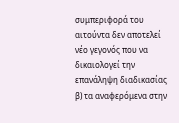συμπεριφορά του αιτούντα δεν αποτελεί νέο γεγονός που να δικαιολογεί την επανάληψη διαδικασίας β) τα αναφερόμενα στην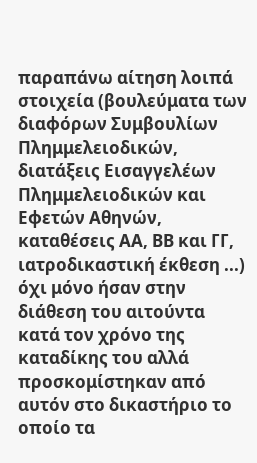παραπάνω αίτηση λοιπά στοιχεία (βουλεύματα των διαφόρων Συμβουλίων Πλημμελειοδικών, διατάξεις Εισαγγελέων Πλημμελειοδικών και Εφετών Αθηνών, καταθέσεις ΑΑ, ΒΒ και ΓΓ, ιατροδικαστική έκθεση ...) όχι μόνο ήσαν στην διάθεση του αιτούντα κατά τον χρόνο της καταδίκης του αλλά προσκομίστηκαν από αυτόν στο δικαστήριο το οποίο τα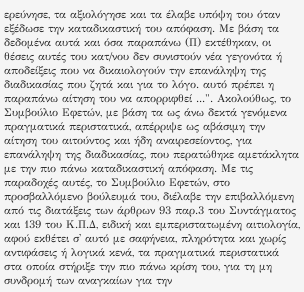ερεύνησε, τα αξιολόγησε και τα έλαβε υπόψη του όταν εξέδωσε την καταδικαστική του απόφαση. Με βάση τα δεδομένα αυτά και όσα παραπάνω (Π) εκτέθηκαν, οι θέσεις αυτές του κατ/νου δεν συνιστούν νέα γεγονότα ή αποδείξεις που να δικαιολογούν την επανάληψη της διαδικασίας που ζητά και για το λόγο. αυτό πρέπει η παραπάνω αίτηση του να απορριφθεί ...". Ακολούθως, το Συμβούλιο Εφετών, με βάση τα ως άνω δεκτά γενόμενα πραγματικά περιστατικά, απέρριψε ως αβάσιμη την αίτηση του αιτούντος και ήδη αναιρεσείοντος, για επανάληψη της διαδικασίας, που περατώθηκε αμετάκλητα με την πιο πάνω καταδικαστική απόφαση. Με τις παραδοχές αυτές, το Συμβούλιο Εφετών, στο προσβαλλόμενο βούλευμά του, διέλαβε την επιβαλλόμενη από τις διατάξεις των άρθρων 93 παρ.3 του Συντάγματος και 139 του Κ.Π.Δ, ειδική και εμπεριστατωμένη αιτιολογία, αφού εκθέτει σ' αυτό με σαφήνεια, πληρότητα και χωρίς αντιφάσεις ή λογικά κενά, τα πραγματικά περιστατικά στα οποία στήριξε την πιο πάνω κρίση του, για τη μη συνδρομή των αναγκαίων για την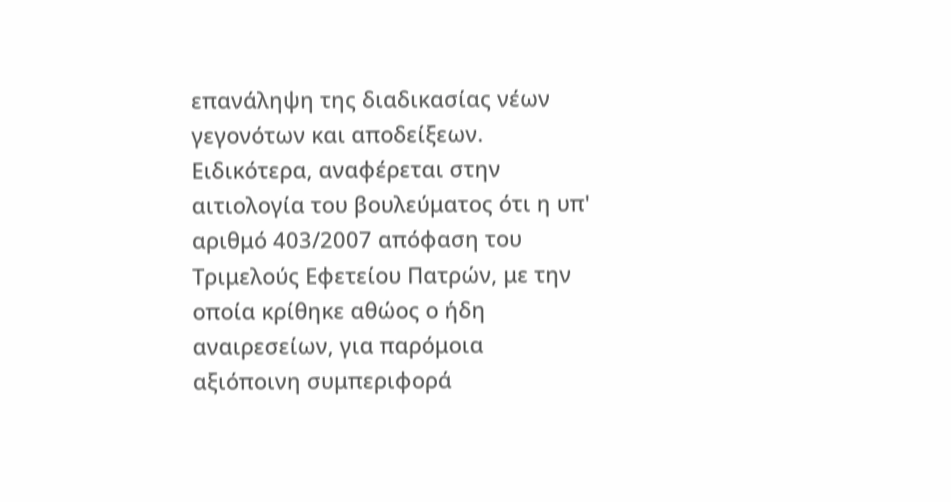επανάληψη της διαδικασίας νέων γεγονότων και αποδείξεων. Ειδικότερα, αναφέρεται στην αιτιολογία του βουλεύματος ότι η υπ' αριθμό 403/2007 απόφαση του Τριμελούς Εφετείου Πατρών, με την οποία κρίθηκε αθώος ο ήδη αναιρεσείων, για παρόμοια αξιόποινη συμπεριφορά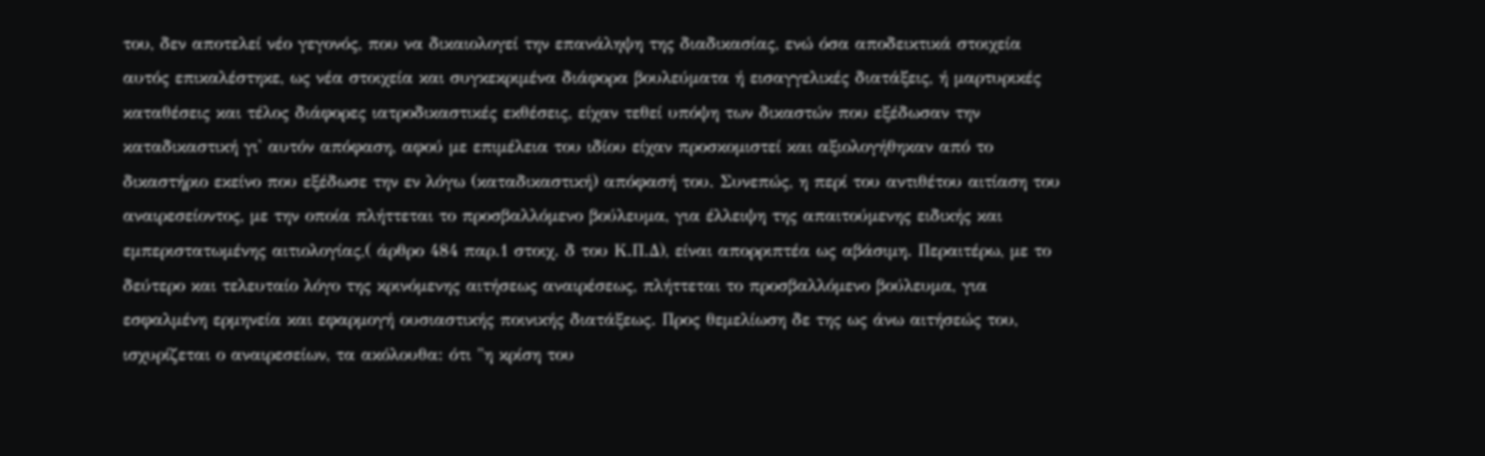του, δεν αποτελεί νέο γεγονός, που να δικαιολογεί την επανάληψη της διαδικασίας, ενώ όσα αποδεικτικά στοιχεία αυτός επικαλέστηκε, ως νέα στοιχεία και συγκεκριμένα διάφορα βουλεύματα ή εισαγγελικές διατάξεις, ή μαρτυρικές καταθέσεις και τέλος διάφορες ιατροδικαστικές εκθέσεις, είχαν τεθεί υπόψη των δικαστών που εξέδωσαν την καταδικαστική γι' αυτόν απόφαση, αφού με επιμέλεια του ιδίου είχαν προσκομιστεί και αξιολογήθηκαν από το δικαστήριο εκείνο που εξέδωσε την εν λόγω (καταδικαστική) απόφασή του. Συνεπώς, η περί του αντιθέτου αιτίαση του αναιρεσείοντος, με την οποία πλήττεται το προσβαλλόμενο βούλευμα, για έλλειψη της απαιτούμενης ειδικής και εμπεριστατωμένης αιτιολογίας,( άρθρο 484 παρ.1 στοιχ. δ του Κ.Π.Δ), είναι απορριπτέα ως αβάσιμη. Περαιτέρω, με το δεύτερο και τελευταίο λόγο της κρινόμενης αιτήσεως αναιρέσεως, πλήττεται το προσβαλλόμενο βούλευμα, για εσφαλμένη ερμηνεία και εφαρμογή ουσιαστικής ποινικής διατάξεως. Προς θεμελίωση δε της ως άνω αιτήσεώς του, ισχυρίζεται ο αναιρεσείων, τα ακόλουθα: ότι "η κρίση του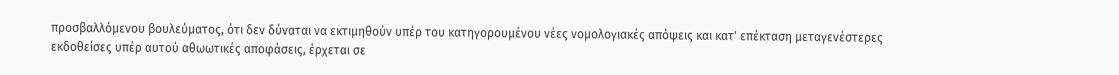προσβαλλόμενου βουλεύματος, ότι δεν δύναται να εκτιμηθούν υπέρ του κατηγορουμένου νέες νομολογιακές απόψεις και κατ' επέκταση μεταγενέστερες εκδοθείσες υπέρ αυτού αθωωτικές αποφάσεις, έρχεται σε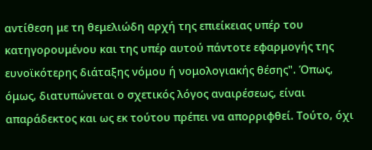αντίθεση με τη θεμελιώδη αρχή της επιείκειας υπέρ του κατηγορουμένου και της υπέρ αυτού πάντοτε εφαρμογής της ευνοϊκότερης διάταξης νόμου ή νομολογιακής θέσης". Όπως, όμως, διατυπώνεται ο σχετικός λόγος αναιρέσεως, είναι απαράδεκτος και ως εκ τούτου πρέπει να απορριφθεί. Τούτο, όχι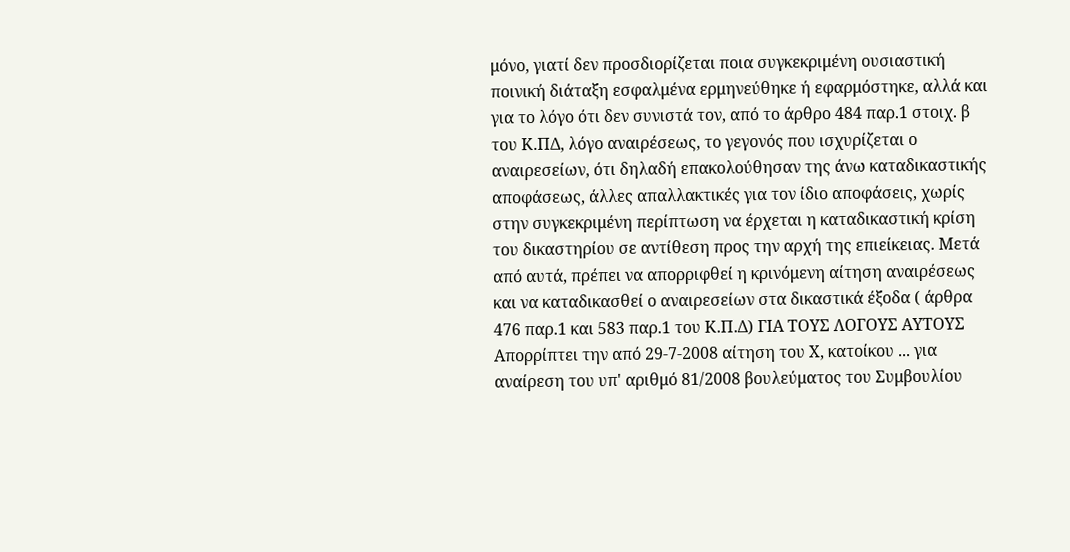μόνο, γιατί δεν προσδιορίζεται ποια συγκεκριμένη ουσιαστική ποινική διάταξη εσφαλμένα ερμηνεύθηκε ή εφαρμόστηκε, αλλά και για το λόγο ότι δεν συνιστά τον, από το άρθρο 484 παρ.1 στοιχ. β του Κ.ΠΔ, λόγο αναιρέσεως, το γεγονός που ισχυρίζεται ο αναιρεσείων, ότι δηλαδή επακολούθησαν της άνω καταδικαστικής αποφάσεως, άλλες απαλλακτικές για τον ίδιο αποφάσεις, χωρίς στην συγκεκριμένη περίπτωση να έρχεται η καταδικαστική κρίση του δικαστηρίου σε αντίθεση προς την αρχή της επιείκειας. Μετά από αυτά, πρέπει να απορριφθεί η κρινόμενη αίτηση αναιρέσεως και να καταδικασθεί ο αναιρεσείων στα δικαστικά έξοδα ( άρθρα 476 παρ.1 και 583 παρ.1 του Κ.Π.Δ) ΓΙΑ ΤΟΥΣ ΛΟΓΟΥΣ ΑΥΤΟΥΣ Απορρίπτει την από 29-7-2008 αίτηση του Χ, κατοίκου ... για αναίρεση του υπ' αριθμό 81/2008 βουλεύματος του Συμβουλίου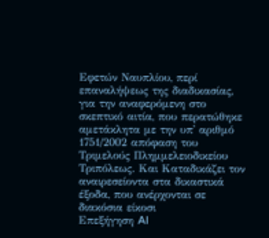Εφετών Ναυπλίου, περί επαναλήψεως της διαδικασίας, για την αναφερόμενη στο σκεπτικό αιτία, που περατώθηκε αμετάκλητα με την υπ' αριθμό 1751/2002 απόφαση του Τριμελούς Πλημμελειοδικείου Τριπόλεως. Και Καταδικάζει τον αναιρεσείοντα στα δικαστικά έξοδα, που ανέρχονται σε διακόσια είκοσι
Επεξήγηση AI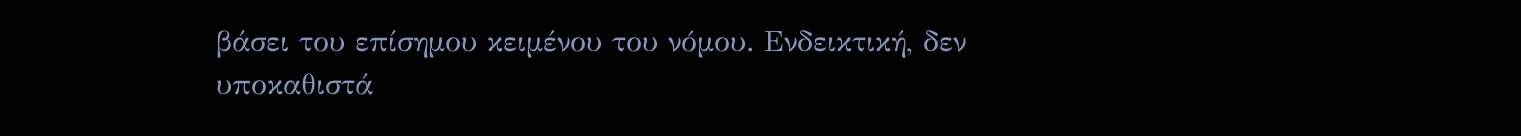βάσει του επίσημου κειμένου του νόμου. Ενδεικτική, δεν υποκαθιστά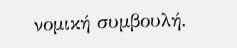νομική συμβουλή.